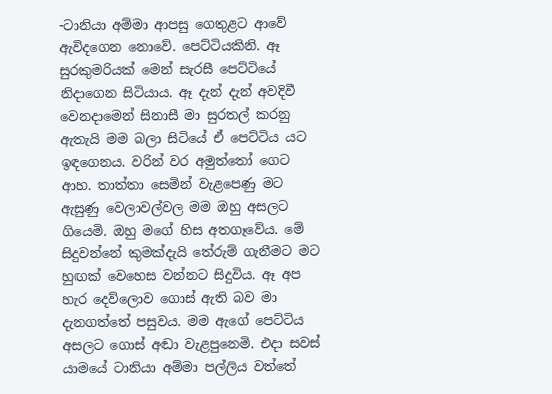-ටානියා අම්මා ආපසු ගෙතුළට ආවේ ඇවිදගෙන නොවේ. පෙට්ටියකිනි. ඈ සුරකුමරියක් මෙන් සැරසී පෙට්ටියේ නිදාගෙන සිටියාය. ඈ දැන් දැන් අවදිවී වෙනදාමෙන් සිනාසී මා සුරතල් කරනු ඇතැයි මම බලා සිටියේ ඒ පෙට්ටිය යට ඉඳගෙනය. වරින් වර අමුත්තෝ ගෙට ආහ. තාත්තා සෙමින් වැළපෙණු මට ඇසුණු වෙලාවල්වල මම ඔහු අසලට ගියෙමි. ඔහු මගේ හිස අතගෑවේය. මේ සිදුවන්නේ කුමක්දැයි තේරුම් ගැනීමට මට හුඟක් වෙහෙස වන්නට සිදුවිය. ඈ අප හැර දෙව්ලොව ගොස් ඇති බව මා දැනගත්තේ පසුවය. මම ඇගේ පෙට්ටිය අසලට ගොස් අඬා වැළපුනෙමි. එදා සවස් යාමයේ ටානියා අම්මා පල්ලිය වත්තේ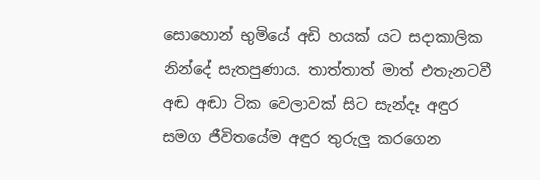සොහොන් භුමියේ අඩි හයක් යට සදාකාලික නින්දේ සැතපුණාය. තාත්තාත් මාත් එතැනටවී අඬ අඬා ටික වෙලාවක් සිට සැන්දෑ අඳුර සමග ජීවිතයේම අඳුර තුරුලු කරගෙන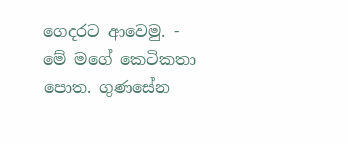ගෙදරට ආවෙමු. -
මේ මගේ කෙටිකතා පොත. ගුණසේන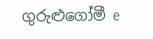ගුරුළුගෝමී e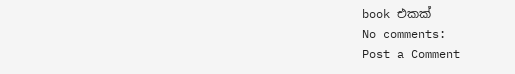book එකක්
No comments:
Post a Comment